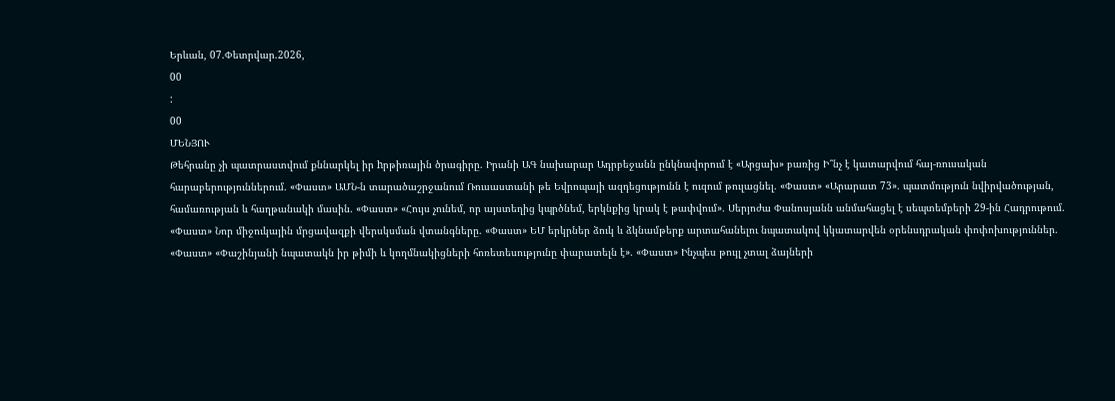Երևան, 07.Փետրվար.2026,
00
:
00
ՄԵՆՅՈՒ
Թեհրանը չի պատրաստվում քննարկել իր hրթիռային ծրագիրը. Իրանի ԱԳ նախարար Ադրբեջանն ընկնավորում է «Արցախ» բառից Ի՞նչ է կատարվում հայ-ռուսական հարաբերություններում. «Փաստ» ԱՄՆ-ն տարածաշրջանում Ռուսաստանի թե Եվրոպայի ազդեցությունն է ուզում թուլացնել. «Փաստ» «Արարատ 73». պատմություն նվիրվածության, համառության և հաղթանակի մասին. «Փաստ» «Հույս չունեմ, որ այստեղից կպրծնեմ, երկնքից կրակ է թափվում». Սերյոժա Փանոսյանն անմահացել է սեպտեմբերի 29-ին Հադրութում. «Փաստ» Նոր միջուկային մրցավազքի վերսկսման վտանգները. «Փաստ» ԵՄ երկրներ ձուկ և ձկնամթերք արտահանելու նպատակով կկատարվեն օրենսդրական փոփոխություններ. «Փաստ» «Փաշինյանի նպատակն իր թիմի և կողմնակիցների հոռետեսությունը փարատելն է». «Փաստ» Ինչպես թույլ չտալ ձայների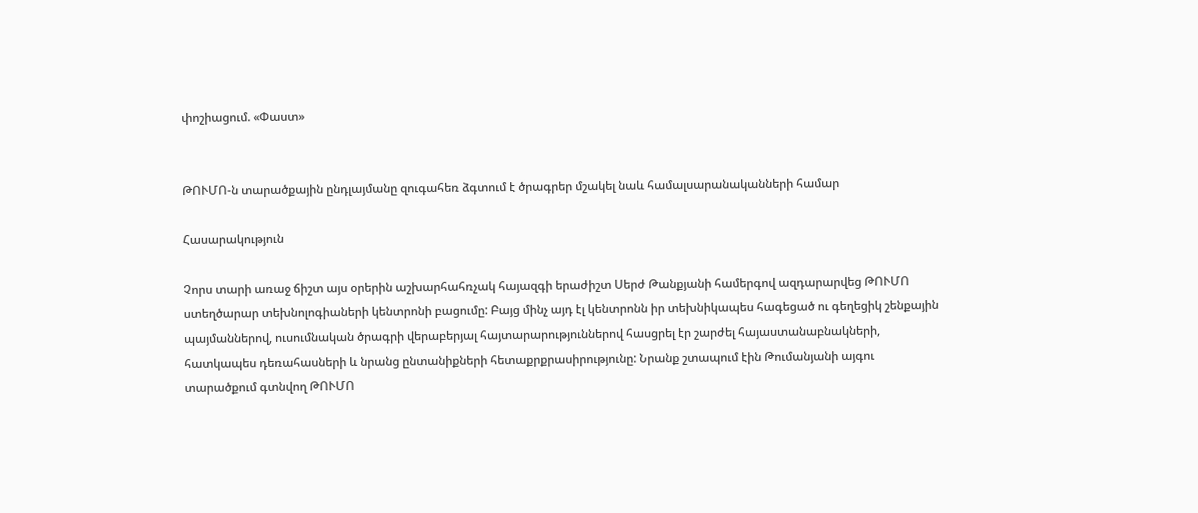փոշիացում. «Փաստ»


ԹՈՒՄՈ-ն տարածքային ընդլայմանը զուգահեռ ձգտում է ծրագրեր մշակել նաև համալսարանականների համար

Հասարակություն

Չորս տարի առաջ ճիշտ այս օրերին աշխարհահռչակ հայազգի երաժիշտ Սերժ Թանքյանի համերգով ազդարարվեց ԹՈՒՄՈ ստեղծարար տեխնոլոգիաների կենտրոնի բացումը: Բայց մինչ այդ էլ կենտրոնն իր տեխնիկապես հագեցած ու գեղեցիկ շենքային պայմաններով, ուսումնական ծրագրի վերաբերյալ հայտարարություններով հասցրել էր շարժել հայաստանաբնակների, հատկապես դեռահասների և նրանց ընտանիքների հետաքրքրասիրությունը: Նրանք շտապում էին Թումանյանի այգու տարածքում գտնվող ԹՈՒՄՈ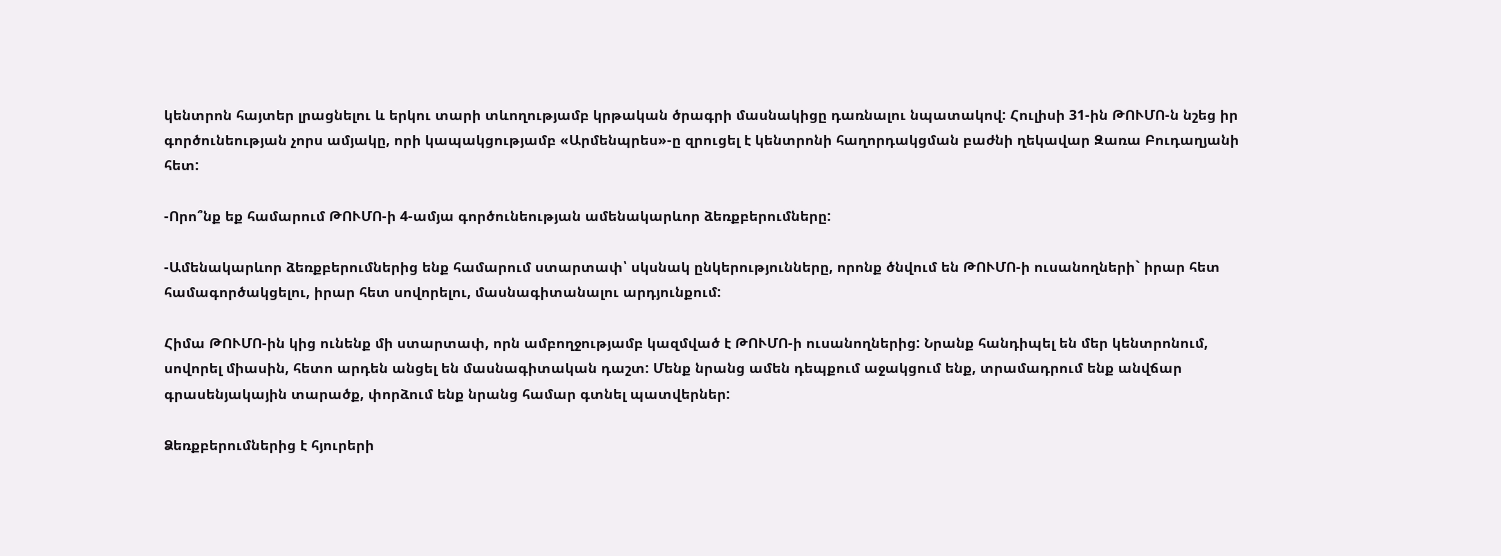կենտրոն հայտեր լրացնելու և երկու տարի տևողությամբ կրթական ծրագրի մասնակիցը դառնալու նպատակով: Հուլիսի 31-ին ԹՈՒՄՈ-ն նշեց իր գործունեության չորս ամյակը, որի կապակցությամբ «Արմենպրես»-ը զրուցել է կենտրոնի հաղորդակցման բաժնի ղեկավար Զառա Բուդաղյանի հետ:

-Որո՞նք եք համարում ԹՈՒՄՈ-ի 4-ամյա գործունեության ամենակարևոր ձեռքբերումները:

-Ամենակարևոր ձեռքբերումներից ենք համարում ստարտափ՝ սկսնակ ընկերությունները, որոնք ծնվում են ԹՈՒՄՈ-ի ուսանողների` իրար հետ համագործակցելու, իրար հետ սովորելու, մասնագիտանալու արդյունքում:

Հիմա ԹՈՒՄՈ-ին կից ունենք մի ստարտափ, որն ամբողջությամբ կազմված է ԹՈՒՄՈ-ի ուսանողներից: Նրանք հանդիպել են մեր կենտրոնում, սովորել միասին, հետո արդեն անցել են մասնագիտական դաշտ: Մենք նրանց ամեն դեպքում աջակցում ենք, տրամադրում ենք անվճար գրասենյակային տարածք, փորձում ենք նրանց համար գտնել պատվերներ:

Ձեռքբերումներից է հյուրերի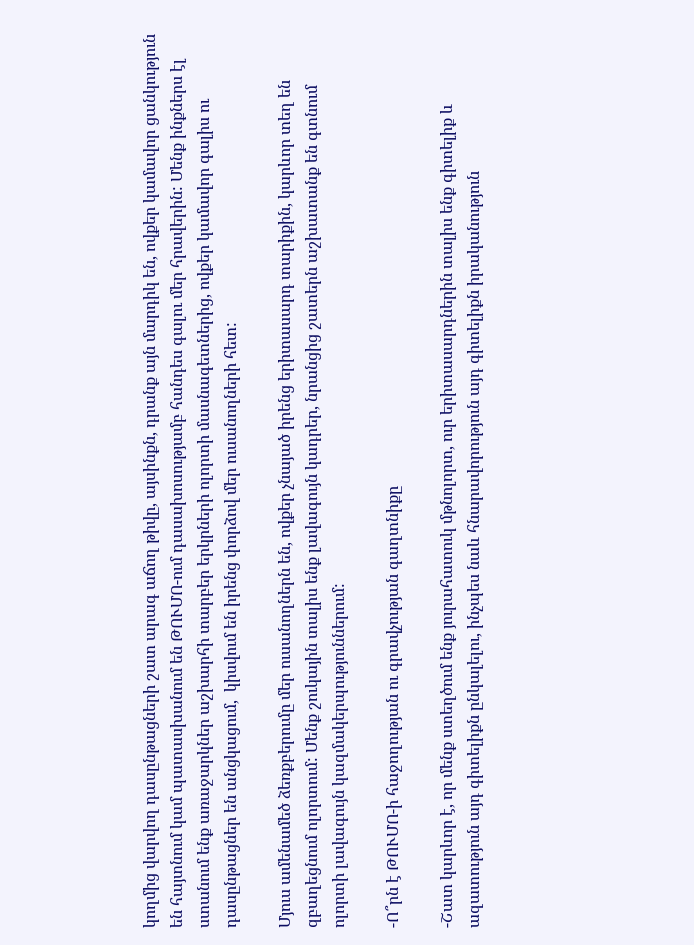կողմից վարվող դասընթացների շատ արագ աճող թիվը, այսինքն, դրանք այն մարդիկ են, ովքեր կամավոր ցանկություն են հայտնում կամ պատասխանում են ԹՈՒՄՈ-ում դասախոսությամբ հանդես գալու մեր հրավերին: Մենք ինքներս էլ ստանում ենք առաջարկներ աշխարհի տարբեր երկրների ոլորտի մասնագետներից, ովքեր կամավոր գալիս ու դասընթացներ են անցկացում,  կիսվում են իրենց փորձով մեր ուսանողների հետ:

Մյուս ամենամեծ ձեռքբերումը մեր ուսանողներն են, ովքեր չնայած իրենց երիտասարդ տարիքին, կարևոր տեղ են զբաղեցնում ոլորտում: Մենք շուկային տալիս ենք լավագույն կադրեր, նրանցից շատերն աշխատանք են գտնում ոլորտի լավագույն կազմակերպություններում:

-Ո՞րն է ԹՈՒՄՈ-ի հաջողության ու գրավչության գաղտնիքը

-Շատ կարևոր է, որ մենք ստեղծում ենք յուրահատուկ մթնոլորտ, ուր երիտասարդներին տալիս ենք գիտելիք և ազատություն այդ գիտելիքն ընկալելու, ինչպես նաև հնարավորություն այդ գիտելիքն իրականություն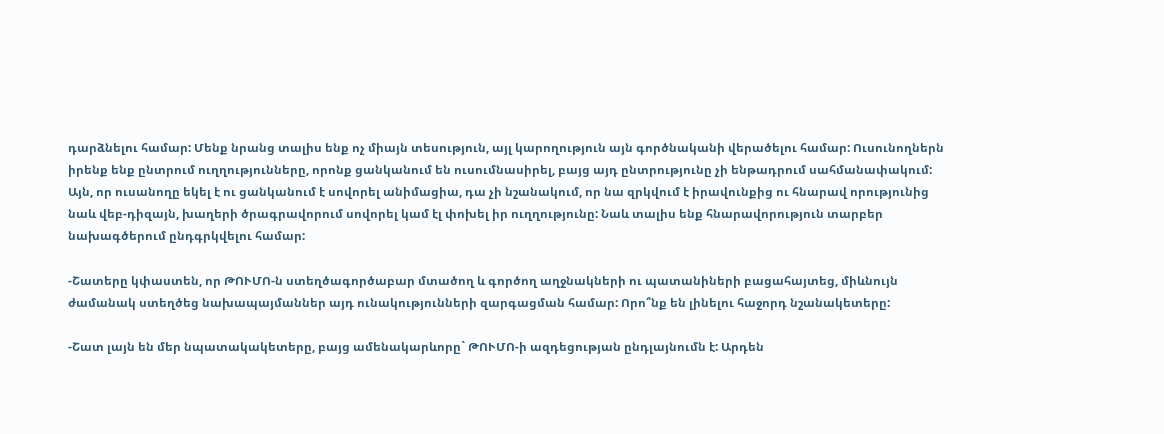դարձնելու համար: Մենք նրանց տալիս ենք ոչ միայն տեսություն, այլ կարողություն այն գործնականի վերածելու համար: Ուսունողներն իրենք ենք ընտրում ուղղությունները, որոնք ցանկանում են ուսումնասիրել, բայց այդ ընտրությունը չի ենթադրում սահմանափակում: Այն, որ ուսանողը եկել է ու ցանկանում է սովորել անիմացիա, դա չի նշանակում, որ նա զրկվում է իրավունքից ու հնարավ որությունից նաև վեբ-դիզայն, խաղերի ծրագրավորում սովորել կամ էլ փոխել իր ուղղությունը: Նաև տալիս ենք հնարավորություն տարբեր նախագծերում ընդգրկվելու համար:

-Շատերը կփաստեն, որ ԹՈՒՄՈ-ն ստեղծագործաբար մտածող և գործող աղջնակների ու պատանիների բացահայտեց, միևնույն ժամանակ ստեղծեց նախապայմաններ այդ ունակությունների զարգացման համար: Որո՞նք են լինելու հաջորդ նշանակետերը:

-Շատ լայն են մեր նպատակակետերը, բայց ամենակարևորը` ԹՈՒՄՈ-ի ազդեցության ընդլայնումն է: Արդեն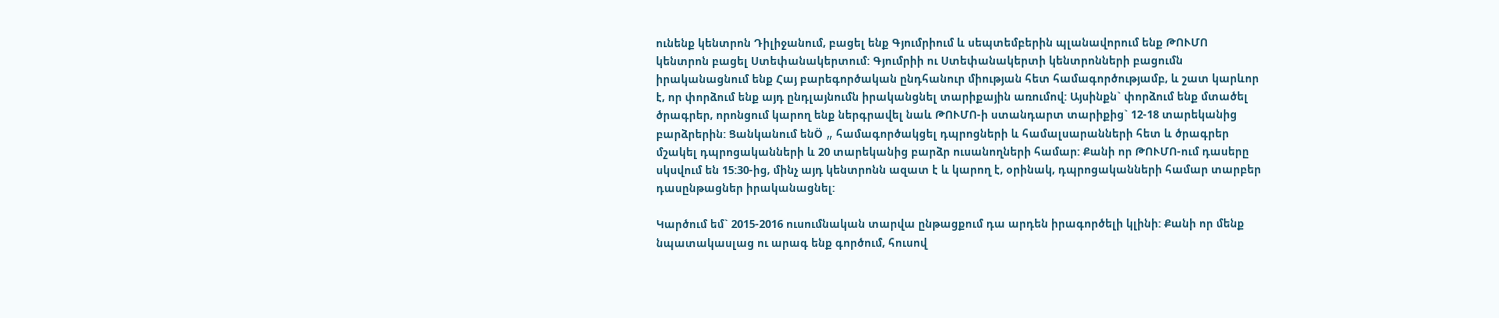ունենք կենտրոն Դիլիջանում, բացել ենք Գյումրիում և սեպտեմբերին պլանավորում ենք ԹՈՒՄՈ կենտրոն բացել Ստեփանակերտում: Գյումրիի ու Ստեփանակերտի կենտրոնների բացումն իրականացնում ենք Հայ բարեգործական ընդհանուր միության հետ համագործությամբ, և շատ կարևոր է, որ փորձում ենք այդ ընդլայնումն իրականցնել տարիքային առումով: Այսինքն` փորձում ենք մտածել ծրագրեր, որոնցում կարող ենք ներգրավել նաև ԹՈՒՄՈ-ի ստանդարտ տարիքից` 12-18 տարեկանից բարձրերին: Ցանկանում ենÖ „ համագործակցել դպրոցների և համալսարանների հետ և ծրագրեր մշակել դպրոցականների և 20 տարեկանից բարձր ուսանողների համար: Քանի որ ԹՈՒՄՈ-ում դասերը սկսվում են 15:30-ից, մինչ այդ կենտրոնն ազատ է և կարող է, օրինակ, դպրոցականների համար տարբեր դասընթացներ իրականացնել:

Կարծում եմ` 2015-2016 ուսումնական տարվա ընթացքում դա արդեն իրագործելի կլինի: Քանի որ մենք նպատակասլաց ու արագ ենք գործում, հուսով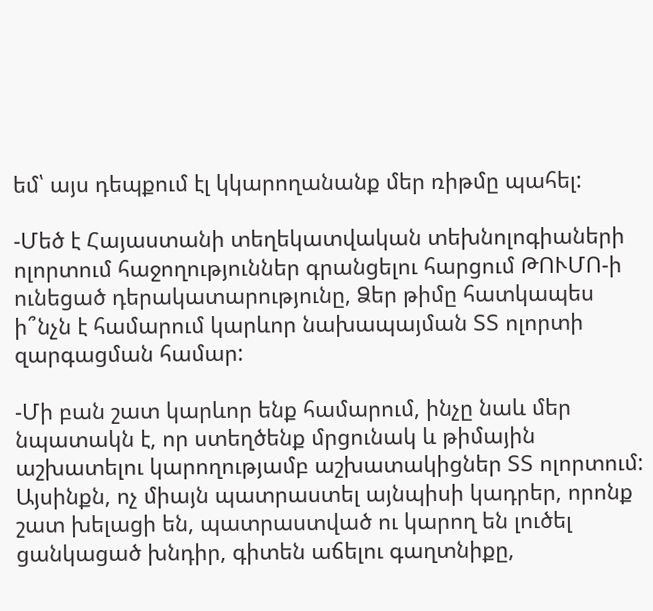եմ՝ այս դեպքում էլ կկարողանանք մեր ռիթմը պահել:

-Մեծ է Հայաստանի տեղեկատվական տեխնոլոգիաների ոլորտում հաջողություններ գրանցելու հարցում ԹՈՒՄՈ-ի ունեցած դերակատարությունը, Ձեր թիմը հատկապես ի՞նչն է համարում կարևոր նախապայման ՏՏ ոլորտի զարգացման համար:

-Մի բան շատ կարևոր ենք համարում, ինչը նաև մեր նպատակն է, որ ստեղծենք մրցունակ և թիմային աշխատելու կարողությամբ աշխատակիցներ ՏՏ ոլորտում: Այսինքն, ոչ միայն պատրաստել այնպիսի կադրեր, որոնք շատ խելացի են, պատրաստված ու կարող են լուծել ցանկացած խնդիր, գիտեն աճելու գաղտնիքը,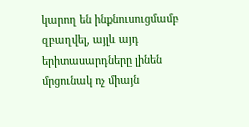կարող են ինքնուսուցմամբ զբաղվել, այլև այդ երիտասարդները լինեն մրցունակ ոչ միայն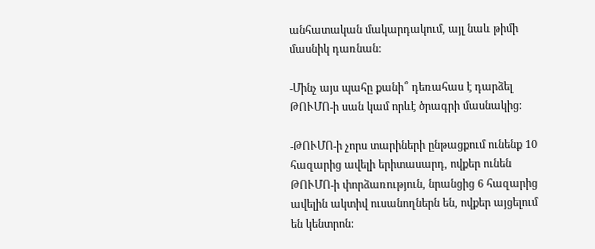անհատական մակարդակում, այլ նաև թիմի մասնիկ դառնան:

-Մինչ այս պահը քանի՞ դեռահաս է դարձել ԹՈՒՄՈ-ի սան կամ որևէ ծրագրի մասնակից:

-ԹՈՒՄՈ-ի չորս տարիների ընթացքում ունենք 10 հազարից ավելի երիտասարդ, ովքեր ունեն ԹՈՒՄՈ-ի փորձառություն, նրանցից 6 հազարից ավելին ակտիվ ուսանողներն են, ովքեր այցելում են կենտրոն: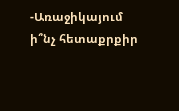-Առաջիկայում ի՞նչ հետաքրքիր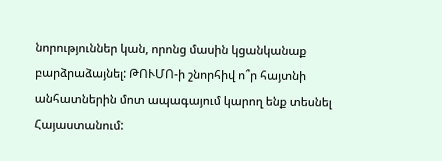նորություններ կան, որոնց մասին կցանկանաք բարձրաձայնել: ԹՈՒՄՈ-ի շնորհիվ ո՞ր հայտնի անհատներին մոտ ապագայում կարող ենք տեսնել Հայաստանում: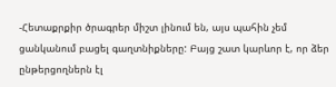-Հետաքրքիր ծրագրեր միշտ լինում են, այս պահին չեմ ցանկանում բացել գաղտնիքները: Բայց շատ կարևոր է, որ ձեր ընթերցողներն էլ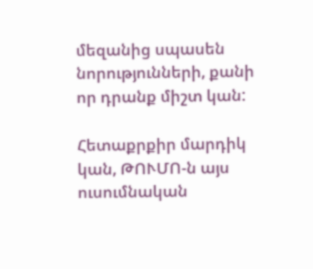մեզանից սպասեն նորությունների, քանի որ դրանք միշտ կան:

Հետաքրքիր մարդիկ կան, ԹՈՒՄՈ-ն այս ուսումնական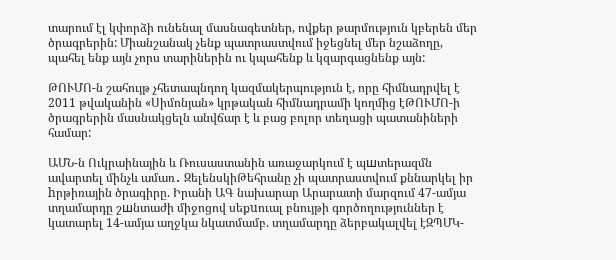տարում էլ կփորձի ունենալ մասնագետներ, ովքեր թարմություն կբերեն մեր ծրագրերին: Միանշանակ չենք պատրաստվում իջեցնել մեր նշաձողը, պահել ենք այն չորս տարիներին ու կպահենք և կզարգացնենք այն:

ԹՈՒՄՈ-ն շահույթ չհետապնդող կազմակերպություն է, որը հիմնադրվել է 2011 թվականին «Սիմոնյան» կրթական հիմնադրամի կողմից էԹՈՒՄՈ-ի ծրագրերին մասնակցելն անվճար է և բաց բոլոր տեղացի պատանիների համար:

ԱՄՆ-ն Ուկրաինային և Ռուսաստանին առաջարկում է պшտերազմն ավարտել մինչև ամառ․ ԶելենսկիԹեհրանը չի պատրաստվում քննարկել իր hրթիռային ծրագիրը. Իրանի ԱԳ նախարար Արարատի մարզում 47-ամյա տղամարդը շшնտաժի միջոցով սեքuուալ բնույթի գործողություններ է կատարել 14-ամյա աղջկա նկատմամբ. տղամարդը ձերբակալվել էԶՊՄԿ-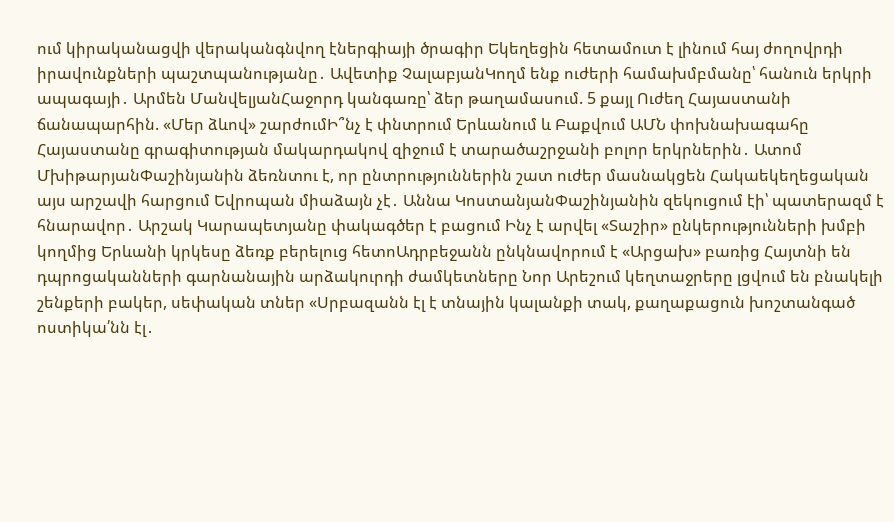ում կիրականացվի վերականգնվող էներգիայի ծրագիր Եկեղեցին հետամուտ է լինում հայ ժողովրդի իրավունքների պաշտպանությանը․ Ավետիք ՉալաբյանԿողմ ենք ուժերի համախմբմանը՝ հանուն երկրի ապագայի․ Արմեն ՄանվելյանՀաջորդ կանգառը՝ ձեր թաղամասում. 5 քայլ Ուժեղ Հայաստանի ճանապարհին. «Մեր ձևով» շարժումԻ՞նչ է փնտրում Երևանում և Բաքվում ԱՄՆ փոխնախագահը Հայաստանը գրագիտության մակարդակով զիջում է տարածաշրջանի բոլոր երկրներին․ Ատոմ ՄխիթարյանՓաշինյանին ձեռնտու է, որ ընտրություններին շատ ուժեր մասնակցեն Հակաեկեղեցական այս արշավի հարցում Եվրոպան միաձայն չէ․ Աննա ԿոստանյանՓաշինյանին զեկուցում էի՝ պատերազմ է հնարավոր․ Արշակ Կարապետյանը փակագծեր է բացում Ինչ է արվել «Տաշիր» ընկերությունների խմբի կողմից Երևանի կրկեսը ձեռք բերելուց հետոԱդրբեջանն ընկնավորում է «Արցախ» բառից Հայտնի են դպրոցականների գարնանային արձակուրդի ժամկետները Նոր Արեշում կեղտաջրերը լցվում են բնակելի շենքերի բակեր, սեփական տներ «Սրբազանն էլ է տնային կալանքի տակ, քաղաքացուն խոշտանգած ոստիկա՛նն էլ․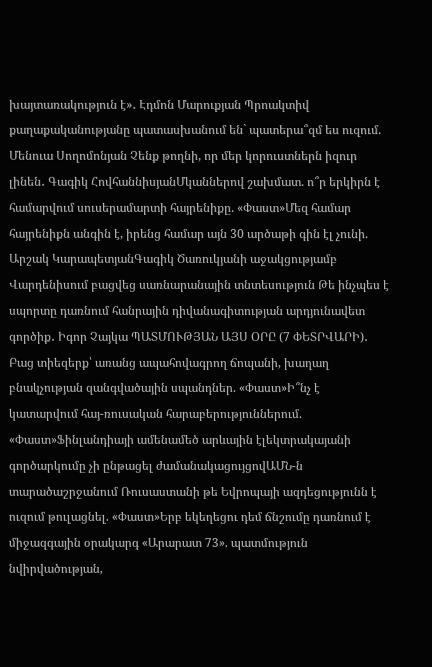խայտառակություն է»․ Էդմոն Մարուքյան Պրոակտիվ քաղաքականությանը պատասխանում են` պատերա՞զմ ես ուզում. Մենուա Սողոմոնյան Չենք թողնի, որ մեր կորուստներն իզուր լինեն․ Գագիկ ՀովհաննիսյանՄկաններով շախմատ. ո՞ր երկիրն է համարվում սուսերամարտի հայրենիքը. «Փաստ»Մեզ համար հայրենիքն անգին է, իրենց համար այն 30 արծաթի գին էլ չունի. Արշակ ԿարապետյանԳագիկ Ծառուկյանի աջակցությամբ Վարդենիսում բացվեց սառնարանային տնտեսություն Թե ինչպես է սպորտը դառնում հանրային դիվանագիտության արդյունավետ գործիք․ Իգոր Չայկա ՊԱՏՄՈՒԹՅԱՆ ԱՅՍ ՕՐԸ (7 ՓԵՏՐՎԱՐԻ)․ Բաց տիեզերք՝ առանց ապահովագրող ճոպանի, խաղաղ բնակչության զանգվածային սպանդներ. «Փաստ»Ի՞նչ է կատարվում հայ-ռուսական հարաբերություններում. «Փաստ»Ֆինլանդիայի ամենամեծ արևային էլեկտրակայանի գործարկումը չի ընթացել ժամանակացույցովԱՄՆ-ն տարածաշրջանում Ռուսաստանի թե Եվրոպայի ազդեցությունն է ուզում թուլացնել. «Փաստ»Երբ եկեղեցու դեմ ճնշումը դառնում է միջազգային օրակարգ «Արարատ 73». պատմություն նվիրվածության,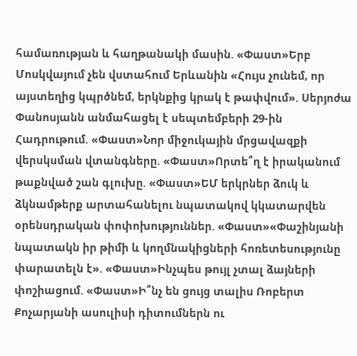համառության և հաղթանակի մասին. «Փաստ»Երբ Մոսկվայում չեն վստահում Երևանին «Հույս չունեմ, որ այստեղից կպրծնեմ, երկնքից կրակ է թափվում». Սերյոժա Փանոսյանն անմահացել է սեպտեմբերի 29-ին Հադրութում. «Փաստ»Նոր միջուկային մրցավազքի վերսկսման վտանգները. «Փաստ»Որտե՞ղ է իրականում թաքնված շան գլուխը. «Փաստ»ԵՄ երկրներ ձուկ և ձկնամթերք արտահանելու նպատակով կկատարվեն օրենսդրական փոփոխություններ. «Փաստ»«Փաշինյանի նպատակն իր թիմի և կողմնակիցների հոռետեսությունը փարատելն է». «Փաստ»Ինչպես թույլ չտալ ձայների փոշիացում. «Փաստ»Ի՞նչ են ցույց տալիս Ռոբերտ Քոչարյանի ասուլիսի դիտումներն ու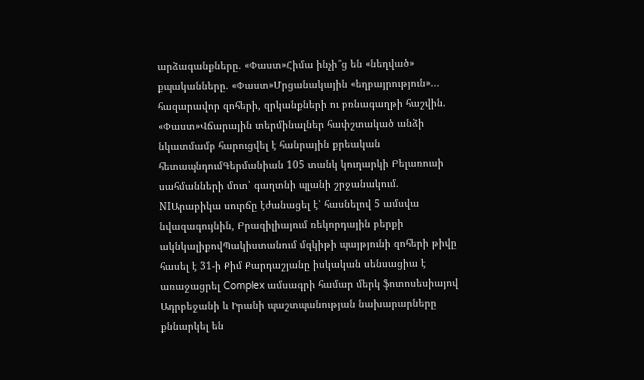արձագանքները. «Փաստ»Հիմա ինչի՞ց են «նեղված» քպականները. «Փաստ»Մրցանակային «եղբայրություն»... հազարավոր զոհերի, զրկանքների ու բռնագաղթի հաշվին. «Փաստ»Վճարային տերմինալներ հափշտակած անձի նկատմամբ հարուցվել է հանրային քրեական հետապնդումԳերմանիան 105 տանկ կուղարկի Բելառուսի սահմանների մոտ՝ գաղտնի պլանի շրջանակում. NIԱրաբիկա սուրճը էժանացել է՝ հասնելով 5 ամսվա նվազագույնին, Բրազիլիայում ռեկորդային բերքի ակնկալիքովՊակիստանում մզկիթի պայթյունի զոհերի թիվը հասել է 31-ի Քիմ Քարդաշյանը իսկական սենսացիա է առաջացրել Complex ամսագրի համար մերկ ֆոտոսեսիայով Ադրբեջանի և Իրանի պաշտպանության նախարարները քննարկել են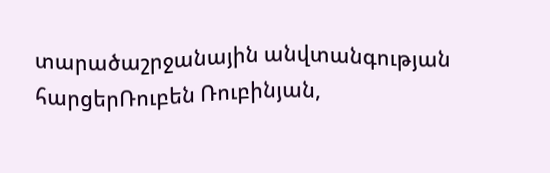տարածաշրջանային անվտանգության հարցերՌուբեն Ռուբինյան,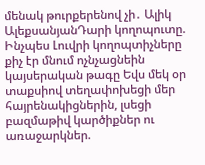մենակ թուրքերենով չի․ Ալիկ ԱլեքսանյանԴարի կողոպուտը. Ինչպես Լուվրի կողոպտիչները քիչ էր մնում ոչնչացնեին կայսերական թագը Եվս մեկ օր տաքսիով տեղափոխեցի մեր հայրենակիցներին, լսեցի բազմաթիվ կարծիքներ ու առաջարկներ.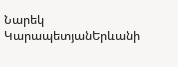Նարեկ ԿարապետյանԵրևանի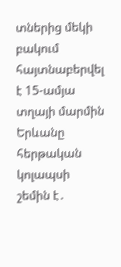տներից մեկի բակում հայտնաբերվել է 15-ամյա տղայի մարմին Երևանը հերթական կոլապսի շեմին է․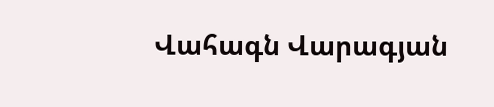Վահագն Վարագյան